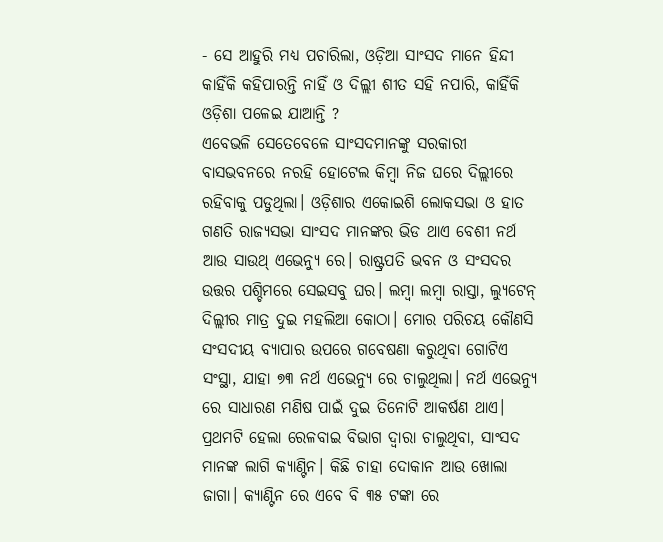- ସେ ଆହୁରି ମଧ୍ୟ ପଚାରିଲା, ଓଡ଼ିଆ ସାଂସଦ ମାନେ ହିନ୍ଦୀ କାହିଁକି କହିପାରନ୍ତି ନାହିଁ ଓ ଦିଲ୍ଲୀ ଶୀତ ସହି ନପାରି, କାହିଁକି ଓଡ଼ିଶା ପଳେଇ ଯାଆନ୍ତି ?
ଏବେଭଳି ସେତେବେଳେ ସାଂସଦମାନଙ୍କୁ ସରକାରୀ ବାସଭବନରେ ନରହି ହୋଟେଲ କିମ୍ବା ନିଜ ଘରେ ଦିଲ୍ଲୀରେ ରହିବାକୁ ପଡୁଥିଲା। ଓଡ଼ିଶାର ଏକୋଇଶି ଲୋକସଭା ଓ ହାତ ଗଣତି ରାଜ୍ୟସଭା ସାଂସଦ ମାନଙ୍କର ଭିଡ ଥାଏ ବେଶୀ ନର୍ଥ ଆଉ ସାଉଥ୍ ଏଭେନ୍ୟୁ ରେ। ରାଷ୍ଟ୍ରପତି ଭବନ ଓ ସଂସଦର ଉତ୍ତର ପଶ୍ଚିମରେ ସେଇସବୁ ଘର। ଲମ୍ବା ଲମ୍ବା ରାସ୍ତା, ଲ୍ୟୁଟେନ୍ ଦିଲ୍ଲୀର ମାତ୍ର ଦୁଇ ମହଲିଆ କୋଠା। ମୋର ପରିଚୟ କୌଣସି ସଂସଦୀୟ ବ୍ୟାପାର ଉପରେ ଗବେଷଣା କରୁଥିବା ଗୋଟିଏ ସଂସ୍ଥା, ଯାହା ୭୩ ନର୍ଥ ଏଭେନ୍ୟୁ ରେ ଚାଲୁଥିଲା। ନର୍ଥ ଏଭେନ୍ୟୁ ରେ ସାଧାରଣ ମଣିଷ ପାଇଁ ଦୁଇ ତିନୋଟି ଆକର୍ଷଣ ଥାଏ। ପ୍ରଥମଟି ହେଲା ରେଳବାଇ ବିଭାଗ ଦ୍ୱାରା ଚାଲୁଥିବା, ସାଂସଦ ମାନଙ୍କ ଲାଗି କ୍ୟାଣ୍ଟିନ। କିଛି ଚାହା ଦୋକାନ ଆଉ ଖୋଲା ଜାଗା। କ୍ୟାଣ୍ଟିନ ରେ ଏବେ ବି ୩୫ ଟଙ୍କା ରେ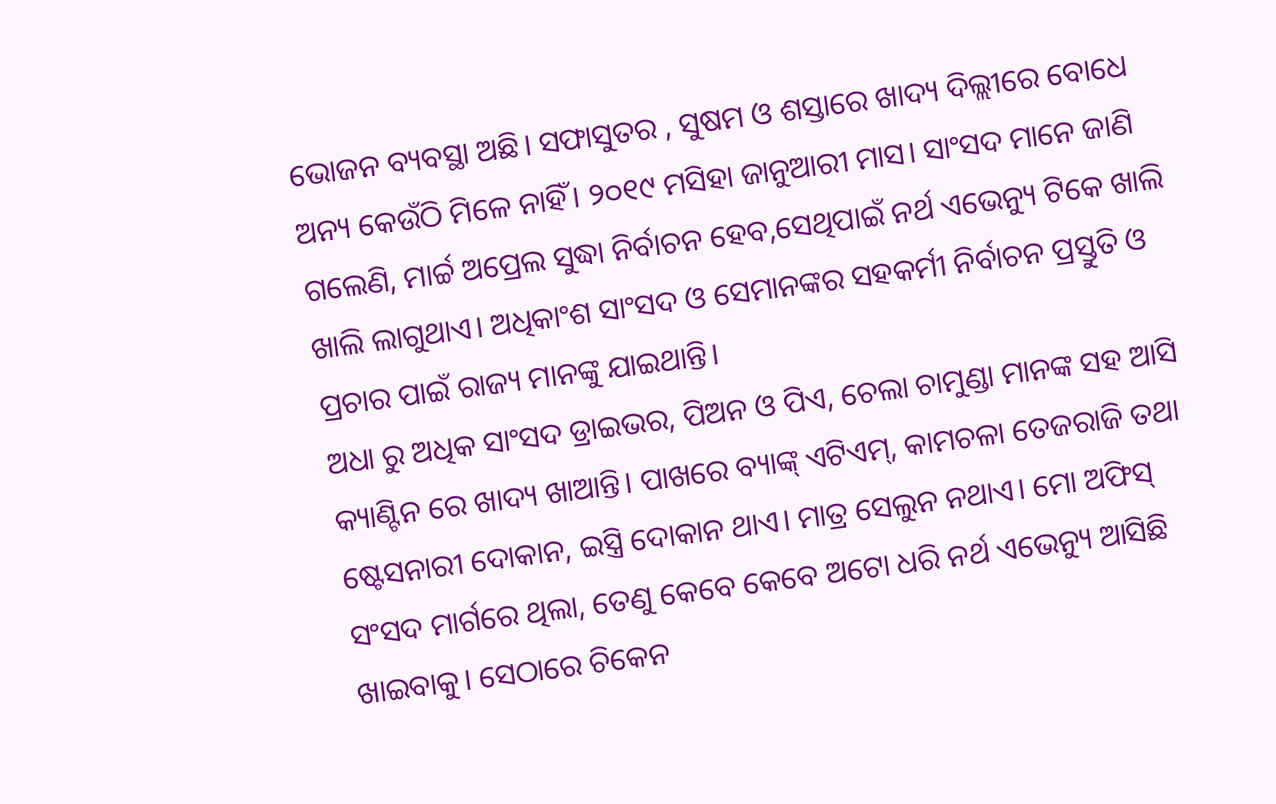ଭୋଜନ ବ୍ୟବସ୍ଥା ଅଛି। ସଫାସୁତର , ସୁଷମ ଓ ଶସ୍ତାରେ ଖାଦ୍ୟ ଦିଲ୍ଲୀରେ ବୋଧେ ଅନ୍ୟ କେଉଁଠି ମିଳେ ନାହିଁ। ୨୦୧୯ ମସିହା ଜାନୁଆରୀ ମାସ। ସାଂସଦ ମାନେ ଜାଣି ଗଲେଣି, ମାର୍ଚ୍ଚ ଅପ୍ରେଲ ସୁଦ୍ଧା ନିର୍ବାଚନ ହେବ,ସେଥିପାଇଁ ନର୍ଥ ଏଭେନ୍ୟୁ ଟିକେ ଖାଲି ଖାଲି ଲାଗୁଥାଏ। ଅଧିକାଂଶ ସାଂସଦ ଓ ସେମାନଙ୍କର ସହକର୍ମୀ ନିର୍ବାଚନ ପ୍ରସ୍ତୁତି ଓ ପ୍ରଚାର ପାଇଁ ରାଜ୍ୟ ମାନଙ୍କୁ ଯାଇଥାନ୍ତି।
ଅଧା ରୁ ଅଧିକ ସାଂସଦ ଡ୍ରାଇଭର, ପିଅନ ଓ ପିଏ, ଚେଲା ଚାମୁଣ୍ଡା ମାନଙ୍କ ସହ ଆସି କ୍ୟାଣ୍ଟିନ ରେ ଖାଦ୍ୟ ଖାଆନ୍ତି। ପାଖରେ ବ୍ୟାଙ୍କ୍ ଏଟିଏମ୍, କାମଚଳା ତେଜରାଜି ତଥା ଷ୍ଟେସନାରୀ ଦୋକାନ, ଇସ୍ତ୍ରି ଦୋକାନ ଥାଏ। ମାତ୍ର ସେଲୁନ ନଥାଏ। ମୋ ଅଫିସ୍ ସଂସଦ ମାର୍ଗରେ ଥିଲା, ତେଣୁ କେବେ କେବେ ଅଟୋ ଧରି ନର୍ଥ ଏଭେନ୍ୟୁ ଆସିଛି ଖାଇବାକୁ। ସେଠାରେ ଚିକେନ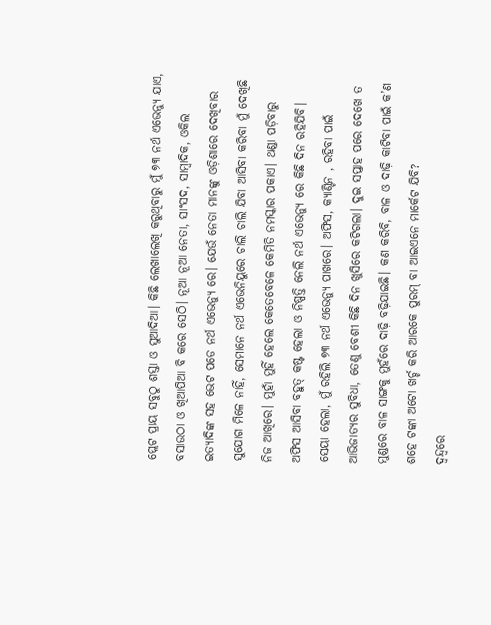ପ୍ଲେଟ ପ୍ରାୟ ସବୁଠୁ ଶସ୍ତା ଓ ସୁଆଦିଆ। କିଛି ଲେଖାଲେଖି କରୁଥିବାରୁ ମୁଁ ୭୩ ନର୍ଥ ଏଭେନ୍ୟୁ ଯାଏ, ବସାଉଠା ଓ ଖିଆପିଆ ବି କରେ ସେଠି। ନୂଆ ନୂଆ ନେତା, ସାଂସଦ, ସାମ୍ବାଦିକ, ଓକିଲ ଇତ୍ୟାଦିଙ୍କ ସହ ଭେଟ ପଡେ ନର୍ଥ ଏଭେନ୍ୟୁ ରେ। ଯେଉଁ ନେତା ମାନଙ୍କୁ ଓଡ଼ିଶାରେ ଦେଖିବାର ସୁଯୋଗ ମିଳେ ନାହିଁ, ସେମାନେ ନର୍ଥ ଏଭେନିୟୁରେ ଚାଲି ଚାଲି ଯିବା ଆସିବା କରିବା ମୁଁ ଦେଖିଛି ନିଜ ଆଖିରେ। ମୁହାଁ ମୁହିଁ ହେଲେ କେତେବେଳେ କେମିତି ନମସ୍କାର ପକାଏ। ଥଣ୍ଡା ପଡ଼ିବାରୁ ଅଫିସ ଆସିବା ବହୁତ୍ କଷ୍ଟ ହେଲା ଓ ନିଷ୍ପତ୍ତି ନେଲି ନର୍ଥ ଏଭେନ୍ୟୁ ରେ କିଛି ଦିନ ରହିଯିବି। ସେୟା ହେଲା, ମୁଁ ରହିଲି ୭୩ ନର୍ଥ ଏଭେନ୍ୟୁ ପାଖରେ। ଅଫିସ, କ୍ୟାଣ୍ଟିନ , ରହିବା ପାଇଁ ଆଭିଜାତ୍ୟର ସୁବିଧା, ତେଣୁ ବେଶୀ କିଛି ଦିନ ଖୁସିରେ କଟିଗଲା। ଦୁଇ ସପ୍ତାହ ପରେ ଦେଖେ ତ ମୁଣ୍ଡରେ ବାଳ ସାଙ୍ଗକୁ ମୁହଁରେ ଦାଢ଼ି ବଢ଼ିଯାଇଛି। କଣ କରିବି, ବାଳ ଓ ଦାଢ଼ି କାଟିବା ପାଇଁ କ’ଣ ଶହେ ଟଙ୍କା ଅଟୋ ଖର୍ଚ୍ଚ କରି ଆରକେ ପୁରମ୍ ବା ଆଇଏନେ ମାର୍କେଟ ଯିବି?
ଦ୍ୱନ୍ଦ୍ୱରେ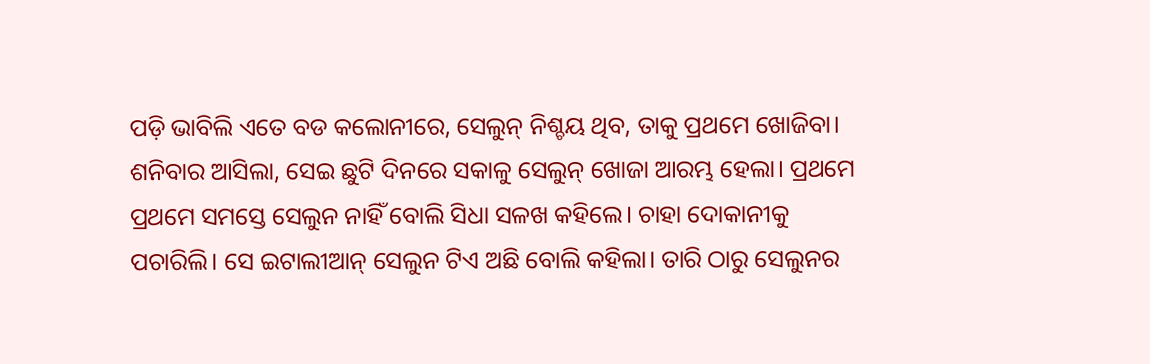ପଡ଼ି ଭାବିଲି ଏତେ ବଡ କଲୋନୀରେ, ସେଲୁନ୍ ନିଶ୍ଚୟ ଥିବ, ତାକୁ ପ୍ରଥମେ ଖୋଜିବା। ଶନିବାର ଆସିଲା, ସେଇ ଛୁଟି ଦିନରେ ସକାଳୁ ସେଲୁନ୍ ଖୋଜା ଆରମ୍ଭ ହେଲା। ପ୍ରଥମେ ପ୍ରଥମେ ସମସ୍ତେ ସେଲୁନ ନାହିଁ ବୋଲି ସିଧା ସଳଖ କହିଲେ। ଚାହା ଦୋକାନୀକୁ ପଚାରିଲି। ସେ ଇଟାଲୀଆନ୍ ସେଲୁନ ଟିଏ ଅଛି ବୋଲି କହିଲା। ତାରି ଠାରୁ ସେଲୁନର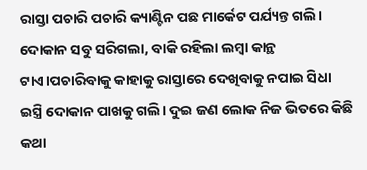ରାସ୍ତା ପଚାରି ପଚାରି କ୍ୟାଣ୍ଟିନ ପଛ ମାର୍କେଟ ପର୍ଯ୍ୟନ୍ତ ଗଲି। ଦୋକାନ ସବୁ ସରିଗଲା, ବାକି ରହିଲା ଲମ୍ବା କାନ୍ଥ ଟାଏ।ପଚାରିବାକୁ କାହାକୁ ରାସ୍ତାରେ ଦେଖିବାକୁ ନପାଇ ସିଧା ଇସ୍ତ୍ରି ଦୋକାନ ପାଖକୁ ଗଲି। ଦୁଇ ଜଣ ଲୋକ ନିଜ ଭିତରେ କିଛି କଥା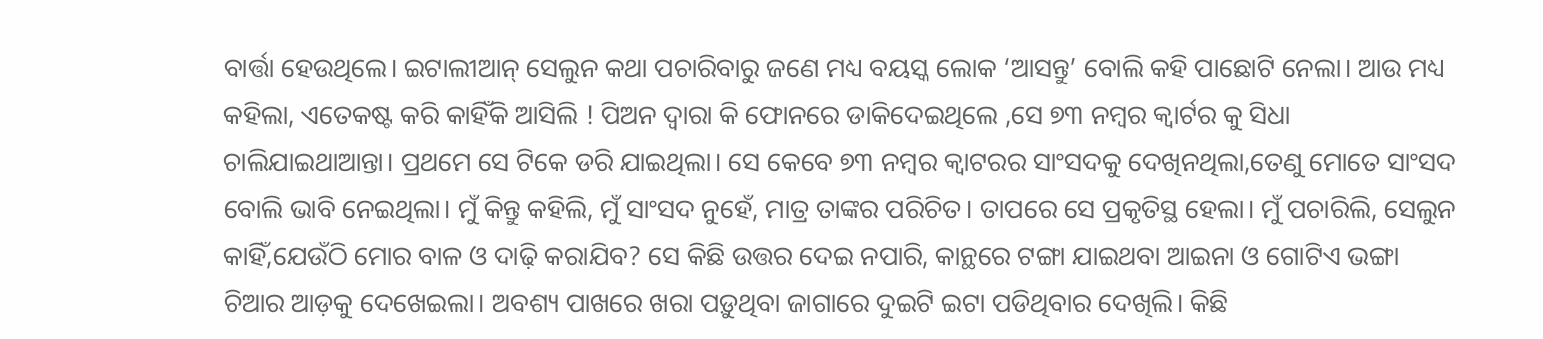ବାର୍ତ୍ତା ହେଉଥିଲେ। ଇଟାଲୀଆନ୍ ସେଲୁନ କଥା ପଚାରିବାରୁ ଜଣେ ମଧ୍ୟ ବୟସ୍କ ଲୋକ ‘ଆସନ୍ତୁ’ ବୋଲି କହି ପାଛୋଟି ନେଲା। ଆଉ ମଧ୍ୟ କହିଲା, ଏତେକଷ୍ଟ କରି କାହିଁକି ଆସିଲି ! ପିଅନ ଦ୍ୱାରା କି ଫୋନରେ ଡାକିଦେଇଥିଲେ ,ସେ ୭୩ ନମ୍ବର କ୍ୱାର୍ଟର କୁ ସିଧା ଚାଲିଯାଇଥାଆନ୍ତା। ପ୍ରଥମେ ସେ ଟିକେ ଡରି ଯାଇଥିଲା। ସେ କେବେ ୭୩ ନମ୍ବର କ୍ୱାଟରର ସାଂସଦକୁ ଦେଖିନଥିଲା,ତେଣୁ ମୋତେ ସାଂସଦ ବୋଲି ଭାବି ନେଇଥିଲା। ମୁଁ କିନ୍ତୁ କହିଲି, ମୁଁ ସାଂସଦ ନୁହେଁ, ମାତ୍ର ତାଙ୍କର ପରିଚିତ। ତାପରେ ସେ ପ୍ରକୃତିସ୍ଥ ହେଲା। ମୁଁ ପଚାରିଲି, ସେଲୁନ କାହିଁ,ଯେଉଁଠି ମୋର ବାଳ ଓ ଦାଢ଼ି କରାଯିବ? ସେ କିଛି ଉତ୍ତର ଦେଇ ନପାରି, କାନ୍ଥରେ ଟଙ୍ଗା ଯାଇଥବା ଆଇନା ଓ ଗୋଟିଏ ଭଙ୍ଗା ଚିଆର ଆଡ଼କୁ ଦେଖେଇଲା। ଅବଶ୍ୟ ପାଖରେ ଖରା ପଡ଼ୁଥିବା ଜାଗାରେ ଦୁଇଟି ଇଟା ପଡିଥିବାର ଦେଖିଲି। କିଛି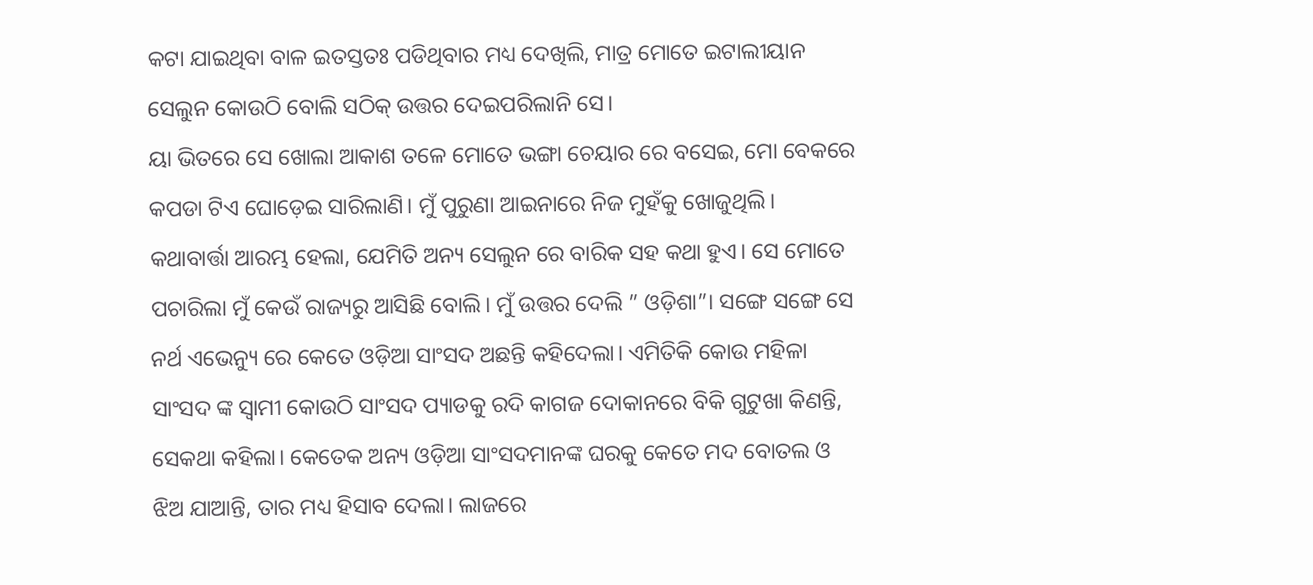କଟା ଯାଇଥିବା ବାଳ ଇତସ୍ତତଃ ପଡିଥିବାର ମଧ୍ୟ ଦେଖିଲି, ମାତ୍ର ମୋତେ ଇଟାଲୀୟାନ ସେଲୁନ କୋଉଠି ବୋଲି ସଠିକ୍ ଉତ୍ତର ଦେଇପରିଲାନି ସେ।
ୟା ଭିତରେ ସେ ଖୋଲା ଆକାଶ ତଳେ ମୋତେ ଭଙ୍ଗା ଚେୟାର ରେ ବସେଇ, ମୋ ବେକରେ କପଡା ଟିଏ ଘୋଡ଼େଇ ସାରିଲାଣି। ମୁଁ ପୁରୁଣା ଆଇନାରେ ନିଜ ମୁହଁକୁ ଖୋଜୁଥିଲି। କଥାବାର୍ତ୍ତା ଆରମ୍ଭ ହେଲା, ଯେମିତି ଅନ୍ୟ ସେଲୁନ ରେ ବାରିକ ସହ କଥା ହୁଏ। ସେ ମୋତେ ପଚାରିଲା ମୁଁ କେଉଁ ରାଜ୍ୟରୁ ଆସିଛି ବୋଲି। ମୁଁ ଉତ୍ତର ଦେଲି ” ଓଡ଼ିଶା”। ସଙ୍ଗେ ସଙ୍ଗେ ସେ ନର୍ଥ ଏଭେନ୍ୟୁ ରେ କେତେ ଓଡ଼ିଆ ସାଂସଦ ଅଛନ୍ତି କହିଦେଲା। ଏମିତିକି କୋଉ ମହିଳା ସାଂସଦ ଙ୍କ ସ୍ୱାମୀ କୋଉଠି ସାଂସଦ ପ୍ୟାଡକୁ ରଦି କାଗଜ ଦୋକାନରେ ବିକି ଗୁଟୁଖା କିଣନ୍ତି, ସେକଥା କହିଲା। କେତେକ ଅନ୍ୟ ଓଡ଼ିଆ ସାଂସଦମାନଙ୍କ ଘରକୁ କେତେ ମଦ ବୋତଲ ଓ ଝିଅ ଯାଆନ୍ତି, ତାର ମଧ୍ୟ ହିସାବ ଦେଲା। ଲାଜରେ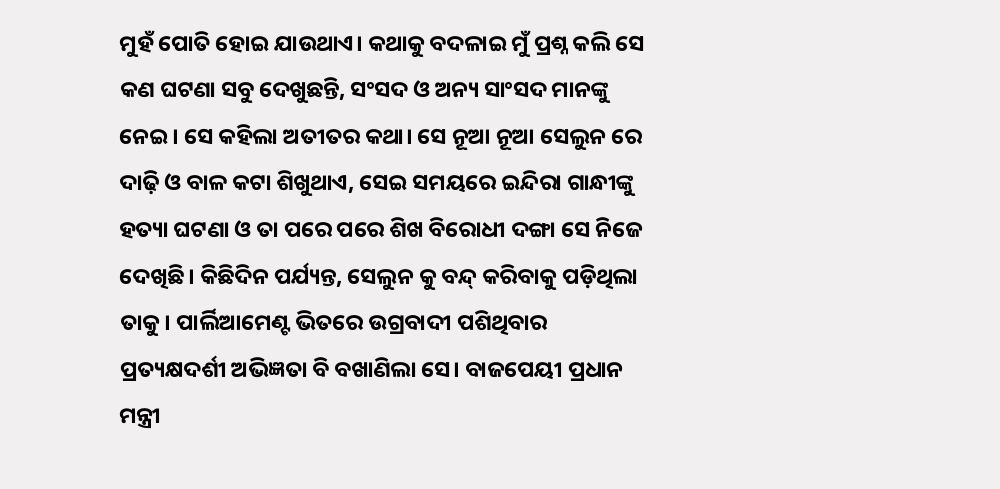ମୁହଁ ପୋତି ହୋଇ ଯାଉଥାଏ। କଥାକୁ ବଦଳାଇ ମୁଁ ପ୍ରଶ୍ନ କଲି ସେ କଣ ଘଟଣା ସବୁ ଦେଖୁଛନ୍ତି, ସଂସଦ ଓ ଅନ୍ୟ ସାଂସଦ ମାନଙ୍କୁ ନେଇ। ସେ କହିଲା ଅତୀତର କଥା। ସେ ନୂଆ ନୂଆ ସେଲୁନ ରେ ଦାଢ଼ି ଓ ବାଳ କଟା ଶିଖୁଥାଏ, ସେଇ ସମୟରେ ଇନ୍ଦିରା ଗାନ୍ଧୀଙ୍କୁ ହତ୍ୟା ଘଟଣା ଓ ତା ପରେ ପରେ ଶିଖ ବିରୋଧୀ ଦଙ୍ଗା ସେ ନିଜେ ଦେଖିଛି। କିଛିଦିନ ପର୍ଯ୍ୟନ୍ତ, ସେଲୁନ କୁ ବନ୍ଦ୍ କରିବାକୁ ପଡ଼ିଥିଲା ତାକୁ। ପାର୍ଲିଆମେଣ୍ଟ ଭିତରେ ଉଗ୍ରବାଦୀ ପଶିଥିବାର ପ୍ରତ୍ୟକ୍ଷଦର୍ଶୀ ଅଭିଜ୍ଞତା ବି ବଖାଣିଲା ସେ। ବାଜପେୟୀ ପ୍ରଧାନ ମନ୍ତ୍ରୀ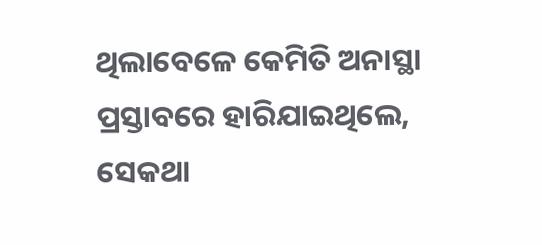ଥିଲାବେଳେ କେମିତି ଅନାସ୍ଥା ପ୍ରସ୍ତାବରେ ହାରିଯାଇଥିଲେ, ସେକଥା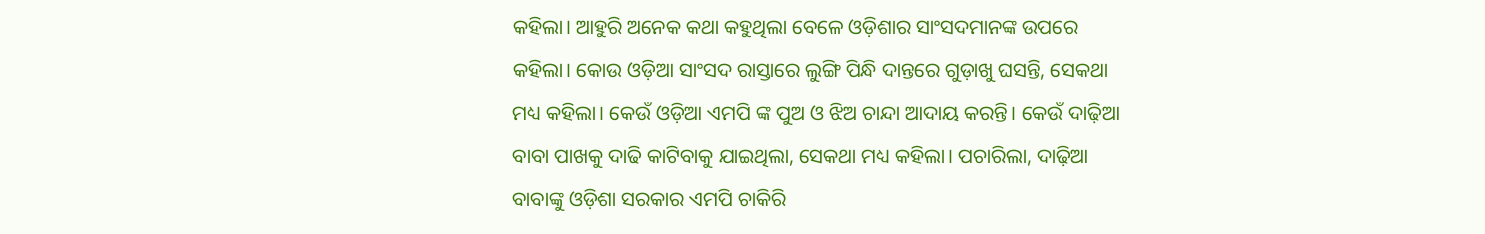କହିଲା। ଆହୁରି ଅନେକ କଥା କହୁଥିଲା ବେଳେ ଓଡ଼ିଶାର ସାଂସଦମାନଙ୍କ ଉପରେ କହିଲା। କୋଉ ଓଡ଼ିଆ ସାଂସଦ ରାସ୍ତାରେ ଲୁଙ୍ଗି ପିନ୍ଧି ଦାନ୍ତରେ ଗୁଡ଼ାଖୁ ଘସନ୍ତି, ସେକଥା ମଧ୍ୟ କହିଲା। କେଉଁ ଓଡ଼ିଆ ଏମପି ଙ୍କ ପୁଅ ଓ ଝିଅ ଚାନ୍ଦା ଆଦାୟ କରନ୍ତି। କେଉଁ ଦାଢ଼ିଆ ବାବା ପାଖକୁ ଦାଢି କାଟିବାକୁ ଯାଇଥିଲା, ସେକଥା ମଧ୍ୟ କହିଲା। ପଚାରିଲା, ଦାଢ଼ିଆ ବାବାଙ୍କୁ ଓଡ଼ିଶା ସରକାର ଏମପି ଚାକିରି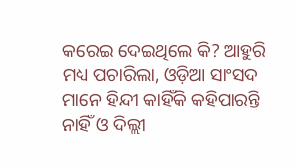କରେଇ ଦେଇଥିଲେ କି? ଆହୁରି ମଧ୍ୟ ପଚାରିଲା, ଓଡ଼ିଆ ସାଂସଦ ମାନେ ହିନ୍ଦୀ କାହିଁକି କହିପାରନ୍ତି ନାହିଁ ଓ ଦିଲ୍ଲୀ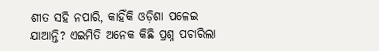ଶୀତ ସହି ନପାରି, କାହିଁକି ଓଡ଼ିଶା ପଳେଇ ଯାଆନ୍ତି? ଏଇମିତି ଅନେକ କିଛି ପ୍ରଶ୍ନ ପଚାରିଲା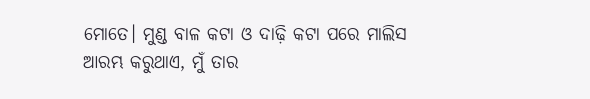ମୋତେ। ମୁଣ୍ଡ ବାଳ କଟା ଓ ଦାଢ଼ି କଟା ପରେ ମାଲିସ ଆରମ୍ଭ କରୁଥାଏ, ମୁଁ ତାର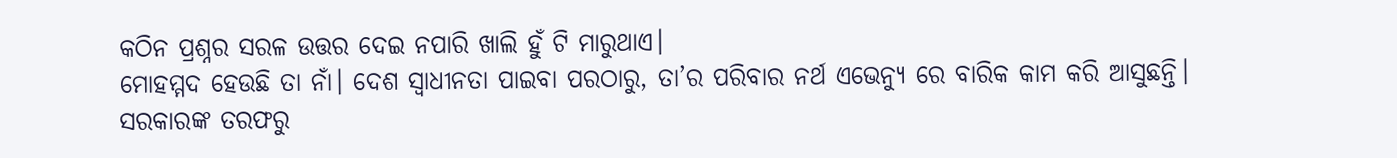କଠିନ ପ୍ରଶ୍ନର ସରଳ ଉତ୍ତର ଦେଇ ନପାରି ଖାଲି ହୁଁ ଟି ମାରୁଥାଏ।
ମୋହମ୍ମଦ ହେଉଛି ତା ନାଁ। ଦେଶ ସ୍ୱାଧୀନତା ପାଇବା ପରଠାରୁ, ତା’ର ପରିବାର ନର୍ଥ ଏଭେନ୍ୟୁ ରେ ବାରିକ କାମ କରି ଆସୁଛନ୍ତି। ସରକାରଙ୍କ ତରଫରୁ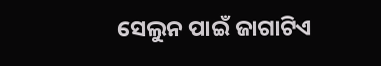ସେଲୁନ ପାଇଁ ଜାଗାଟିଏ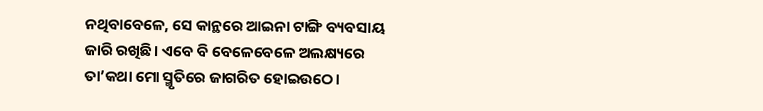ନଥିବାବେଳେ, ସେ କାନ୍ଥରେ ଆଇନା ଟାଙ୍ଗି ବ୍ୟବସାୟ ଜାରି ରଖିଛି। ଏବେ ବି ବେଳେବେଳେ ଅଲକ୍ଷ୍ୟରେ ତା’କଥା ମୋ ସ୍ମୃତିରେ ଜାଗରିତ ହୋଇଉଠେ।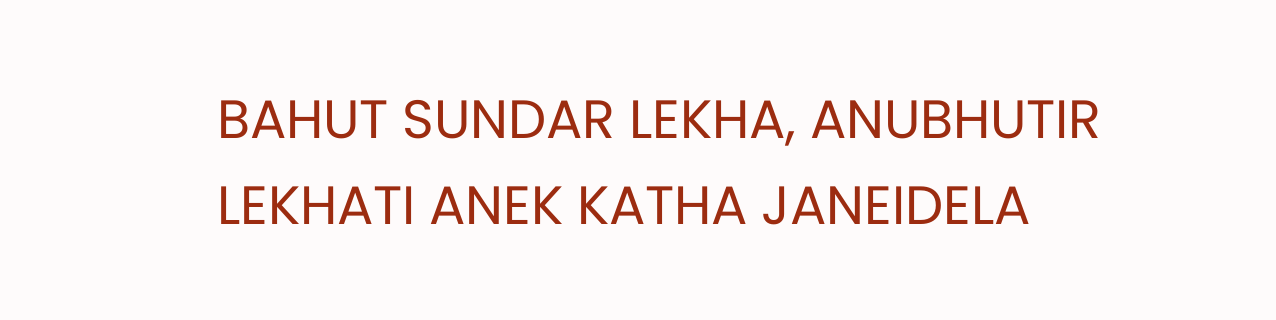BAHUT SUNDAR LEKHA, ANUBHUTIR LEKHATI ANEK KATHA JANEIDELA